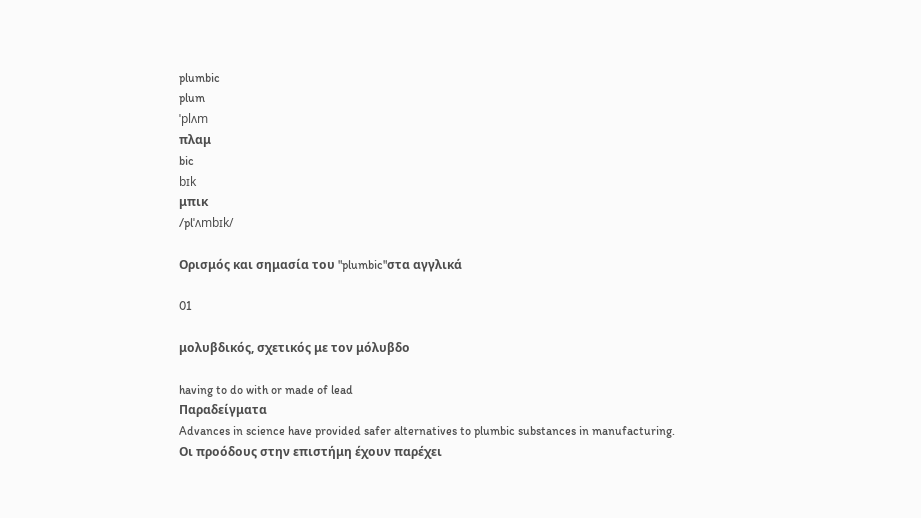plumbic
plum
ˈplʌm
πλαμ
bic
bɪk
μπικ
/plˈʌmbɪk/

Ορισμός και σημασία του "plumbic"στα αγγλικά

01

μολυβδικός, σχετικός με τον μόλυβδο

having to do with or made of lead
Παραδείγματα
Advances in science have provided safer alternatives to plumbic substances in manufacturing.
Οι προόδους στην επιστήμη έχουν παρέχει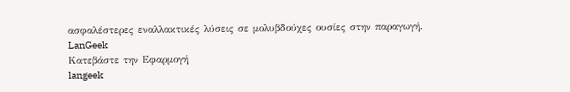ασφαλέστερες εναλλακτικές λύσεις σε μολυβδούχες ουσίες στην παραγωγή.
LanGeek
Κατεβάστε την Εφαρμογή
langeek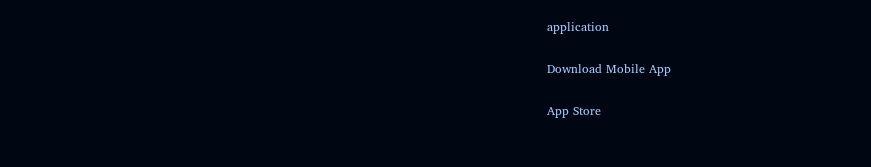application

Download Mobile App

App Store